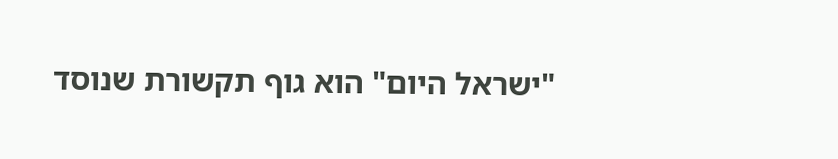"ישראל היום" הוא גוף תקשורת שנוסד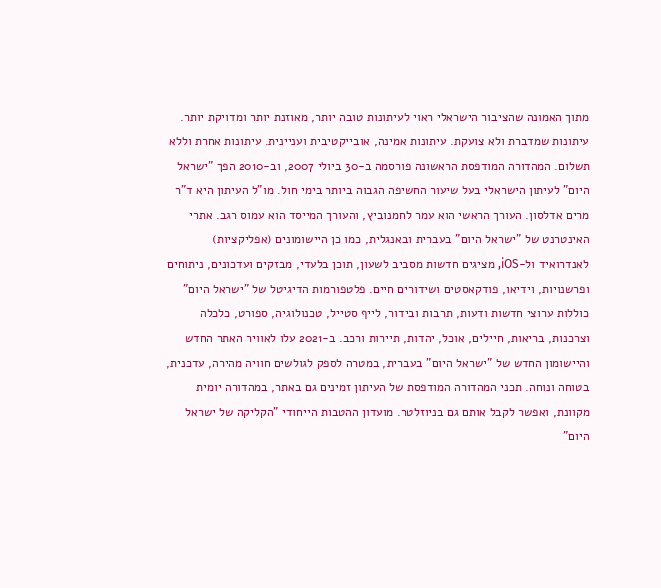מתוך האמונה שהציבור הישראלי ראוי לעיתונות טובה יותר, מאוזנת יותר ומדויקת יותר. עיתונות שמדברת ולא צועקת. עיתונות אמינה, אובייקטיבית ועניינית. עיתונות אחרת וללא תשלום. המהדורה המודפסת הראשונה פורסמה ב-30 ביולי 2007, וב-2010 הפך "ישראל היום" לעיתון הישראלי בעל שיעור החשיפה הגבוה ביותר בימי חול. מו"ל העיתון היא ד"ר מרים אדלסון. העורך הראשי הוא עמר לחמנוביץ, והעורך המייסד הוא עמוס רגב. אתרי האינטרנט של "ישראל היום" בעברית ובאנגלית, כמו כן היישומונים (אפליקציות) לאנדרואיד ול-iOS, מציגים חדשות מסביב לשעון, תוכן בלעדי, מבזקים ועדכונים, ניתוחים ופרשנויות, וידיאו, פודקאסטים ושידורים חיים. פלטפורמות הדיגיטל של "ישראל היום" כוללות ערוצי חדשות ודעות, תרבות ובידור, לייף סטייל, טכנולוגיה, ספורט, כלכלה וצרכנות, בריאות, חיילים, אוכל, יהדות, תיירות ורכב. ב-2021 עלו לאוויר האתר החדש והיישומון החדש של "ישראל היום" בעברית, במטרה לספק לגולשים חוויה מהירה, עדכנית, בטוחה ונוחה. תכני המהדורה המודפסת של העיתון זמינים גם באתר, במהדורה יומית מקוונת, ואפשר לקבל אותם גם בניוזלטר. מועדון ההטבות הייחודי "הקליקה של ישראל היום"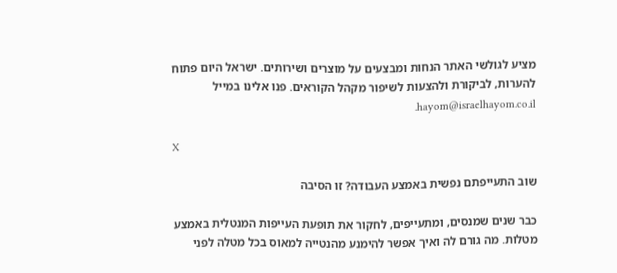מציע לגולשי האתר הנחות ומבצעים על מוצרים ושירותים. ישראל היום פתוח להערות, לביקורת ולהצעות לשיפור מקהל הקוראים. פנו אלינו במייל hayom@israelhayom.co.il.

X

שוב התעייפתם נפשית באמצע העבודה? זו הסיבה

כבר שנים שמנסים, ומתעייפים, לחקור את תופעת העייפות המנטלית באמצע מטלות. מה גורם לה ואיך אפשר להימנע מהנטייה למאוס בכל מטלה לפני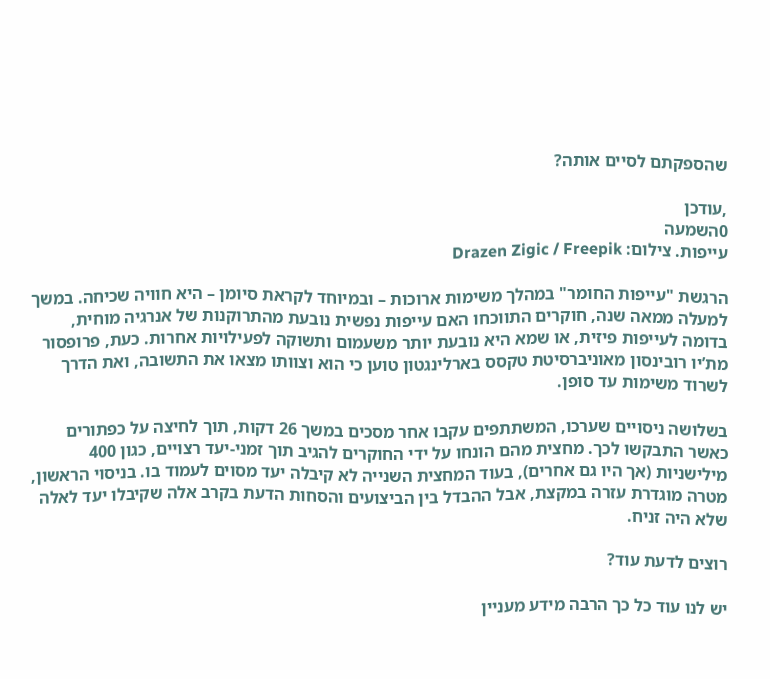שהספקתם לסיים אותה?

,עודכן
0השמעה
עייפות. צילום: Drazen Zigic / Freepik

הרגשת "עייפות החומר" במהלך משימות ארוכות – ובמיוחד לקראת סיומן – היא חוויה שכיחה. במשך למעלה ממאה שנה, חוקרים התווכחו האם עייפות נפשית נובעת מהתרוקנות של אנרגיה מוחית, בדומה לעייפות פיזית, או שמא היא נובעת יותר משעמום ותשוקה לפעילויות אחרות. כעת, פרופסור מת’יו רובינסון מאוניברסיטת טקסס בארלינגטון טוען כי הוא וצוותו מצאו את התשובה, ואת הדרך לשרוד משימות עד סופן.

בשלושה ניסויים שערכו, המשתתפים עקבו אחר מסכים במשך 26 דקות, תוך לחיצה על כפתורים כאשר התבקשו לכך. מחצית מהם הונחו על ידי החוקרים להגיב תוך זמני-יעד רצויים, כגון 400 מילישניות (אך היו גם אחרים), בעוד המחצית השנייה לא קיבלה יעד מסוים לעמוד בו. בניסוי הראשון, מטרה מוגדרת עזרה במקצת, אבל ההבדל בין הביצועים והסחות הדעת בקרב אלה שקיבלו יעד לאלה שלא היה זניח.

רוצים לדעת עוד?

יש לנו עוד כל כך הרבה מידע מעניין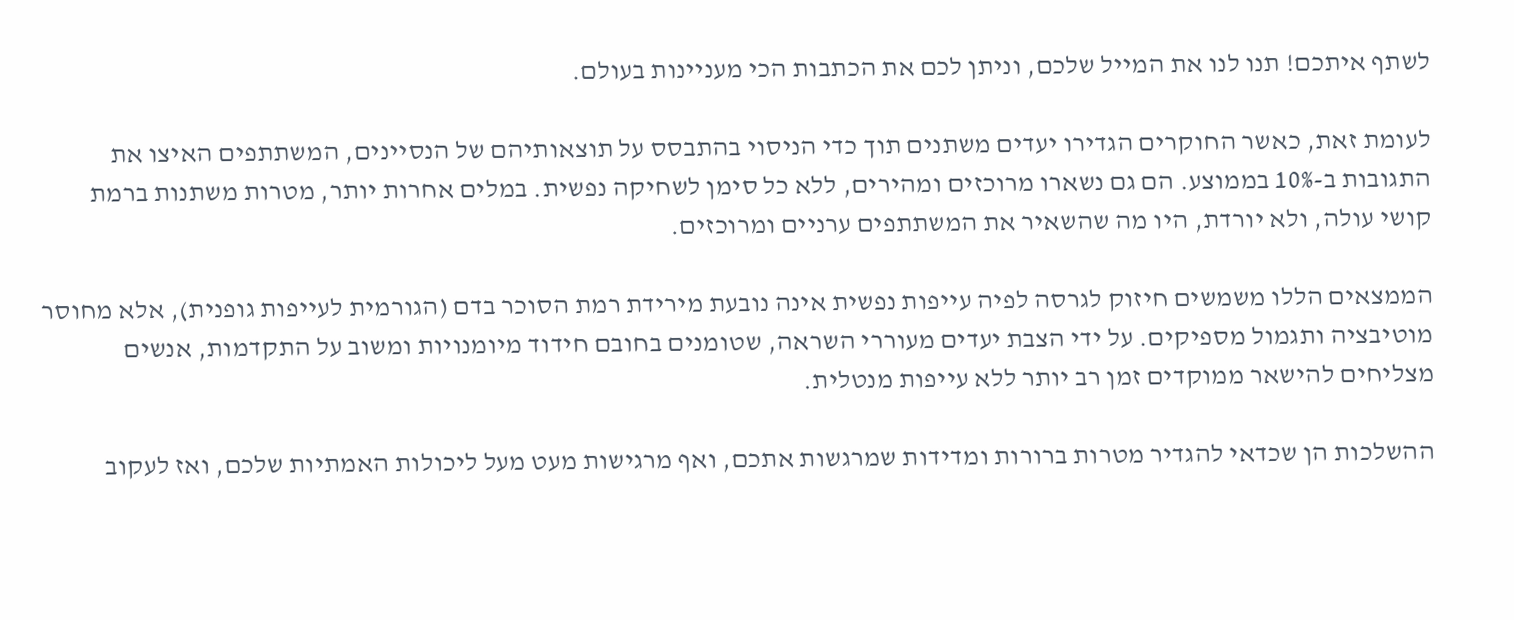לשתף איתכם! תנו לנו את המייל שלכם, וניתן לכם את הכתבות הכי מעניינות בעולם.

לעומת זאת, כאשר החוקרים הגדירו יעדים משתנים תוך כדי הניסוי בהתבסס על תוצאותיהם של הנסיינים, המשתתפים האיצו את התגובות ב-10% בממוצע. הם גם נשארו מרוכזים ומהירים, ללא כל סימן לשחיקה נפשית. במלים אחרות יותר, מטרות משתנות ברמת קושי עולה, ולא יורדת, היו מה שהשאיר את המשתתפים ערניים ומרוכזים.

הממצאים הללו משמשים חיזוק לגרסה לפיה עייפות נפשית אינה נובעת מירידת רמת הסוכר בדם (הגורמית לעייפות גופנית), אלא מחוסר מוטיבציה ותגמול מספיקים. על ידי הצבת יעדים מעוררי השראה, שטומנים בחובם חידוד מיומנויות ומשוב על התקדמות, אנשים מצליחים להישאר ממוקדים זמן רב יותר ללא עייפות מנטלית.

ההשלכות הן שכדאי להגדיר מטרות ברורות ומדידות שמרגשות אתכם, ואף מרגישות מעט מעל ליכולות האמתיות שלכם, ואז לעקוב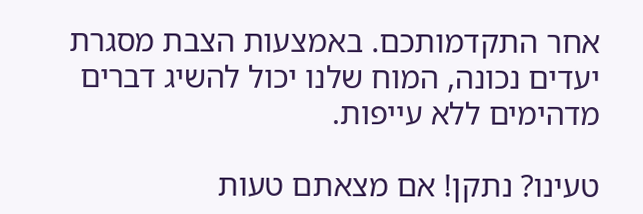אחר התקדמותכם. באמצעות הצבת מסגרת יעדים נכונה, המוח שלנו יכול להשיג דברים מדהימים ללא עייפות.

טעינו? נתקן! אם מצאתם טעות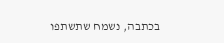בכתבה, נשמח שתשתפו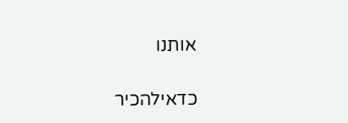אותנו

כדאילהכיר